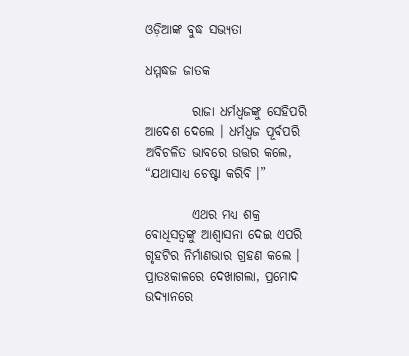ଓଡ଼ିଆଙ୍କ ବୁଦ୍ଧ ସଭ୍ୟତା

ଧମ୍ମଦ୍ଧଜ ଜାତକ

         ରାଜା ଧର୍ମଧ୍ୱଜଙ୍କୁ ସେହିପରି ଆଦେଶ ଦେଲେ । ଧର୍ମଧ୍ୱଜ ପୂର୍ବପରି ଅବିଚଳିତ ଭାବରେ ଉତ୍ତର କଲେ, “ଯଥାସାଧ୍ୟ ଚେଷ୍ଟା କରିବି ।”

         ଏଥର ମଧ୍ୟ ଶକ୍ର ବୋଧିସତ୍ୱଙ୍କୁ ଆଶ୍ୱାସନା ଦେଇ ଏପରି ଗୃହଟିର ନିର୍ମାଣଭାର ଗ୍ରହଣ କଲେ । ପ୍ରାତଃକାଳରେ ଦେଖାଗଲା, ପ୍ରମୋଦ ଉଦ୍ୟାନରେ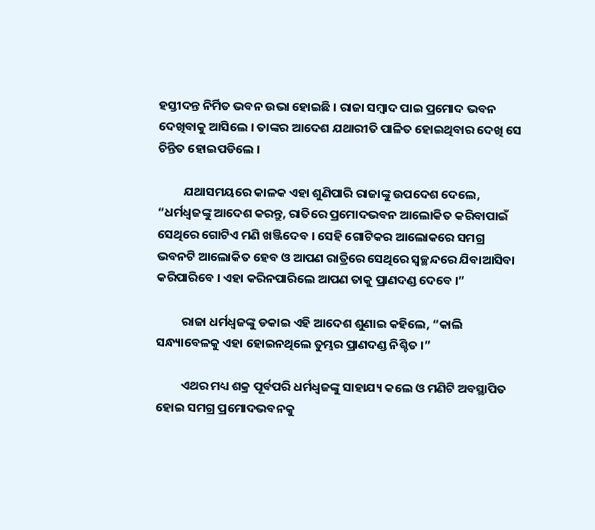ହସ୍ତୀଦନ୍ତ ନିର୍ମିତ ଭବନ ଉଭା ହୋଇଛି । ରାଜା ସମ୍ବାଦ ପାଇ ପ୍ରମୋଦ ଭବନ ଦେଖିବାକୁ ଆସିଲେ । ତାଙ୍କର ଆଦେଶ ଯଥାରୀତି ପାଳିତ ହୋଇଥିବାର ଦେଖି ସେ ଚିନ୍ତିତ ହୋଇପଡିଲେ ।

         ଯଥାସମୟରେ କାଳକ ଏହା ଶୁଣିପାରି ରାଜାଙ୍କୁ ଉପଦେଶ ଦେଲେ, “ଧର୍ମଧ୍ୱଜଙ୍କୁ ଆଦେଶ କରନ୍ତୁ, ରାତିରେ ପ୍ରମୋଦଭବନ ଆଲୋକିତ କରିବାପାଇଁ ସେଥିରେ ଗୋଟିଏ ମଣି ଖଞ୍ଜିଦେବ । ସେହି ଗୋଟିକର ଆଲୋକରେ ସମଗ୍ର ଭବନଟି ଆଲୋକିତ ହେବ ଓ ଆପଣ ରାତ୍ରିରେ ସେଥିରେ ସ୍ୱଚ୍ଛନ୍ଦରେ ଯିବାଆସିବା କରିପାରିବେ । ଏହା କରିନପାରିଲେ ଆପଣ ତାକୁ ପ୍ରାଣଦଣ୍ଡ ଦେବେ ।”

         ରାଜା ଧର୍ମଧ୍ୱଜଙ୍କୁ ଡକାଇ ଏହି ଆଦେଶ ଶୁଣାଇ କହିଲେ, “କାଲି ସନ୍ଧ୍ୟାବେଳକୁ ଏହା ହୋଇନଥିଲେ ତୁମ୍ଭର ପ୍ରାଣଦଣ୍ଡ ନିଶ୍ଚିତ ।”

         ଏଥର ମଧ୍ୟ ଶକ୍ର ପୂର୍ବପରି ଧର୍ମଧ୍ୱଜଙ୍କୁ ସାହାଯ୍ୟ କଲେ ଓ ମଣିଟି ଅବସ୍ଥାପିତ ହୋଇ ସମଗ୍ର ପ୍ରମୋଦଭବନକୁ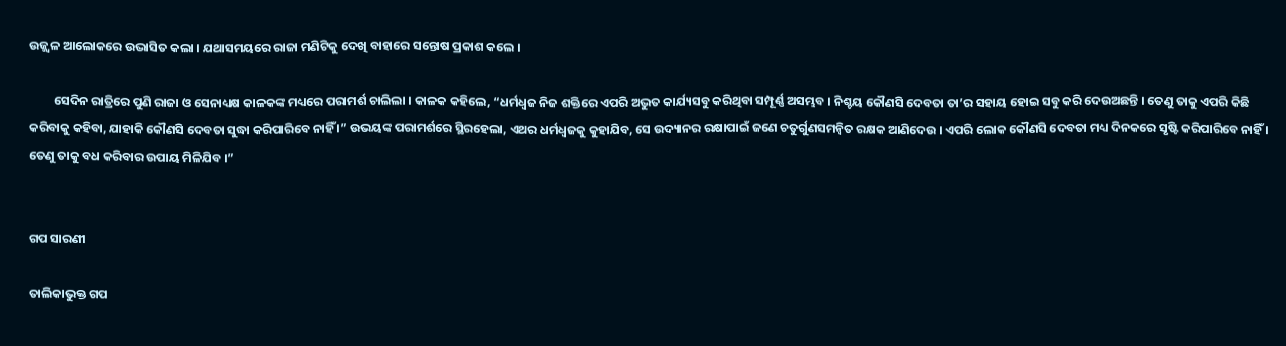ଉଜ୍ଜ୍ୱଳ ଆଲୋକରେ ଉଦ୍ଭାସିତ କଲା । ଯଥାସମୟରେ ରାଜା ମଣିଟିକୁ ଦେଖି ବାହାରେ ସନ୍ତୋଷ ପ୍ରକାଶ କଲେ ।

         ସେଦିନ ରାତ୍ରିରେ ପୁଣି ରାଜା ଓ ସେନାଧ୍ୟକ୍ଷ କାଳକଙ୍କ ମଧ୍ୟରେ ପରାମର୍ଶ ଚାଲିଲା । କାଳକ କହିଲେ, “ଧର୍ମଧ୍ୱଜ ନିଜ ଶକ୍ତିରେ ଏପରି ଅଦ୍ଭୁତ କାର୍ଯ୍ୟସବୁ କରିଥିବା ସମ୍ପୂର୍ଣ୍ଣ ଅସମ୍ଭବ । ନିଶ୍ଚୟ କୌଣସି ଦେବତା ତା’ର ସହାୟ ହୋଇ ସବୁ କରି ଦେଉଅଛନ୍ତି । ତେଣୁ ତାକୁ ଏପରି କିଛି କରିବାକୁ କହିବା, ଯାହାକି କୌଣସି ଦେବତା ସୁଦ୍ଧା କରିପାରିବେ ନାହିଁ ।” ଉଭୟଙ୍କ ପରାମର୍ଶରେ ସ୍ଥିରହେଲା, ଏଥର ଧର୍ମଧ୍ୱଜକୁ କୁହାଯିବ, ସେ ଉଦ୍ୟାନର ରକ୍ଷାପାଇଁ ଜଣେ ଚତୁର୍ଗୁଣସମନ୍ୱିତ ରକ୍ଷକ ଆଣିଦେଉ । ଏପରି ଲୋକ କୌଣସି ଦେବତା ମଧ୍ୟ ଦିନକରେ ସୃଷ୍ଟି କରିପାରିବେ ନାହିଁ । ତେଣୁ ତାକୁ ବଧ କରିବାର ଉପାୟ ମିଳିଯିବ ।”


ଗପ ସାରଣୀ

ତାଲିକାଭୁକ୍ତ ଗପ